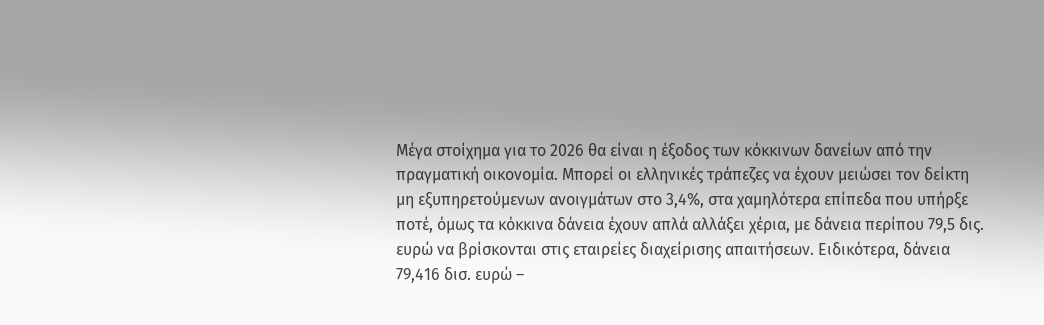Μέγα στοίχημα για το 2026 θα είναι η έξοδος των κόκκινων δανείων από την πραγματική οικονομία. Μπορεί οι ελληνικές τράπεζες να έχουν μειώσει τον δείκτη μη εξυπηρετούμενων ανοιγμάτων στο 3,4%, στα χαμηλότερα επίπεδα που υπήρξε ποτέ, όμως τα κόκκινα δάνεια έχουν απλά αλλάξει χέρια, με δάνεια περίπου 79,5 δις. ευρώ να βρίσκονται στις εταιρείες διαχείρισης απαιτήσεων. Ειδικότερα, δάνεια 79,416 δισ. ευρώ –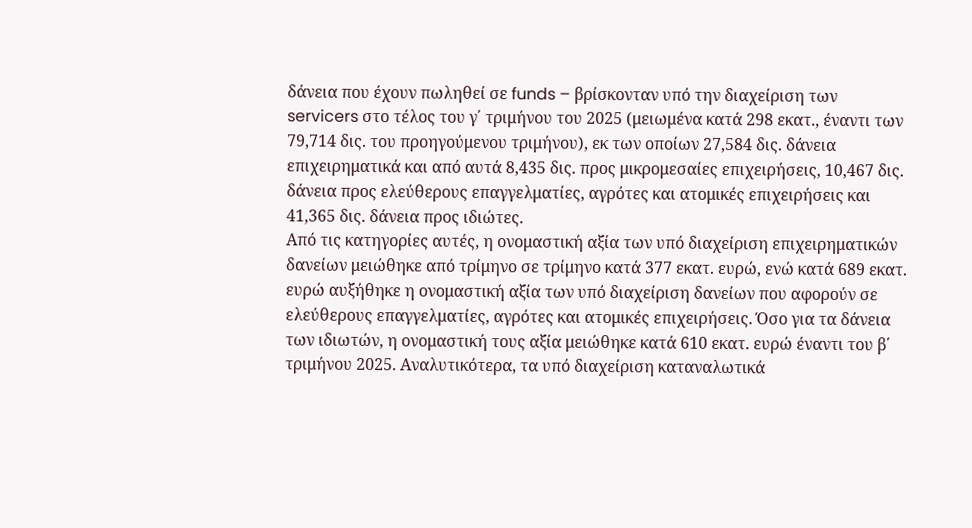δάνεια που έχουν πωληθεί σε funds – βρίσκονταν υπό την διαχείριση των servicers στο τέλος του γ΄ τριμήνου του 2025 (μειωμένα κατά 298 εκατ., έναντι των 79,714 δις. του προηγούμενου τριμήνου), εκ των οποίων 27,584 δις. δάνεια επιχειρηματικά και από αυτά 8,435 δις. προς μικρομεσαίες επιχειρήσεις, 10,467 δις. δάνεια προς ελεύθερους επαγγελματίες, αγρότες και ατομικές επιχειρήσεις και 41,365 δις. δάνεια προς ιδιώτες.
Από τις κατηγορίες αυτές, η ονομαστική αξία των υπό διαχείριση επιχειρηματικών δανείων μειώθηκε από τρίμηνο σε τρίμηνο κατά 377 εκατ. ευρώ, ενώ κατά 689 εκατ. ευρώ αυξήθηκε η ονομαστική αξία των υπό διαχείριση δανείων που αφορούν σε ελεύθερους επαγγελματίες, αγρότες και ατομικές επιχειρήσεις. Όσο για τα δάνεια των ιδιωτών, η ονομαστική τους αξία μειώθηκε κατά 610 εκατ. ευρώ έναντι του β΄ τριμήνου 2025. Αναλυτικότερα, τα υπό διαχείριση καταναλωτικά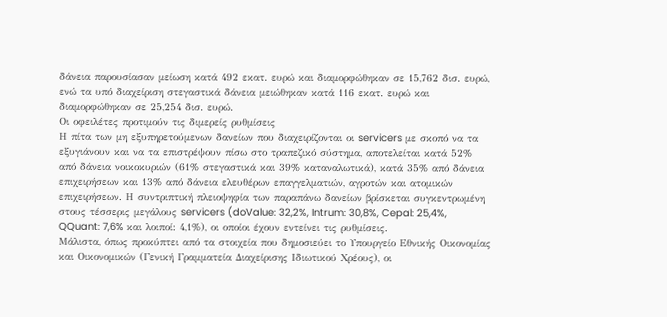δάνεια παρουσίασαν μείωση κατά 492 εκατ. ευρώ και διαμορφώθηκαν σε 15,762 δισ. ευρώ, ενώ τα υπό διαχείριση στεγαστικά δάνεια μειώθηκαν κατά 116 εκατ. ευρώ και διαμορφώθηκαν σε 25,254 δισ. ευρώ.
Οι οφειλέτες προτιμούν τις διμερείς ρυθμίσεις
Η πίτα των μη εξυπηρετούμενων δανείων που διαχειρίζονται οι servicers με σκοπό να τα εξυγιάνουν και να τα επιστρέψουν πίσω στο τραπεζικό σύστημα, αποτελείται κατά 52% από δάνεια νοικοκυριών (61% στεγαστικά και 39% καταναλωτικά), κατά 35% από δάνεια επιχειρήσεων και 13% από δάνεια ελευθέρων επαγγελματιών, αγροτών και ατομικών επιχειρήσεων. Η συντριπτική πλειοψηφία των παραπάνω δανείων βρίσκεται συγκεντρωμένη στους τέσσερις μεγάλους servicers (doValue: 32,2%, Intrum: 30,8%, Cepal: 25,4%, QQuant: 7,6% και λοιποί: 4,1%), οι οποίοι έχουν εντείνει τις ρυθμίσεις.
Μάλιστα, όπως προκύπτει από τα στοιχεία που δημοσιεύει το Υπουργείο Εθνικής Οικονομίας και Οικονομικών (Γενική Γραμματεία Διαχείρισης Ιδιωτικού Χρέους), οι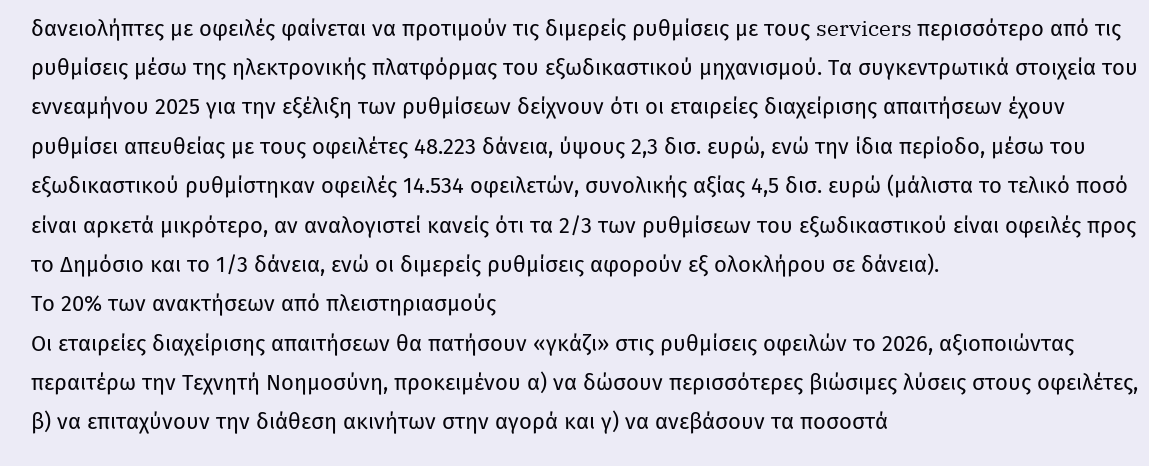δανειολήπτες με οφειλές φαίνεται να προτιμούν τις διμερείς ρυθμίσεις με τους servicers περισσότερο από τις ρυθμίσεις μέσω της ηλεκτρονικής πλατφόρμας του εξωδικαστικού μηχανισμού. Τα συγκεντρωτικά στοιχεία του εννεαμήνου 2025 για την εξέλιξη των ρυθμίσεων δείχνουν ότι οι εταιρείες διαχείρισης απαιτήσεων έχουν ρυθμίσει απευθείας με τους οφειλέτες 48.223 δάνεια, ύψους 2,3 δισ. ευρώ, ενώ την ίδια περίοδο, μέσω του εξωδικαστικού ρυθμίστηκαν οφειλές 14.534 οφειλετών, συνολικής αξίας 4,5 δισ. ευρώ (μάλιστα το τελικό ποσό είναι αρκετά μικρότερο, αν αναλογιστεί κανείς ότι τα 2/3 των ρυθμίσεων του εξωδικαστικού είναι οφειλές προς το Δημόσιο και το 1/3 δάνεια, ενώ οι διμερείς ρυθμίσεις αφορούν εξ ολοκλήρου σε δάνεια).
Το 20% των ανακτήσεων από πλειστηριασμούς
Οι εταιρείες διαχείρισης απαιτήσεων θα πατήσουν «γκάζι» στις ρυθμίσεις οφειλών το 2026, αξιοποιώντας περαιτέρω την Τεχνητή Νοημοσύνη, προκειμένου α) να δώσουν περισσότερες βιώσιμες λύσεις στους οφειλέτες, β) να επιταχύνουν την διάθεση ακινήτων στην αγορά και γ) να ανεβάσουν τα ποσοστά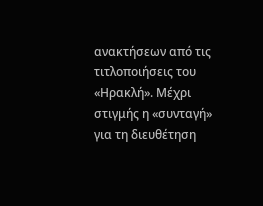ανακτήσεων από τις τιτλοποιήσεις του «Ηρακλή». Μέχρι στιγμής η «συνταγή» για τη διευθέτηση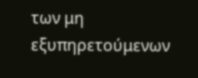των μη εξυπηρετούμενων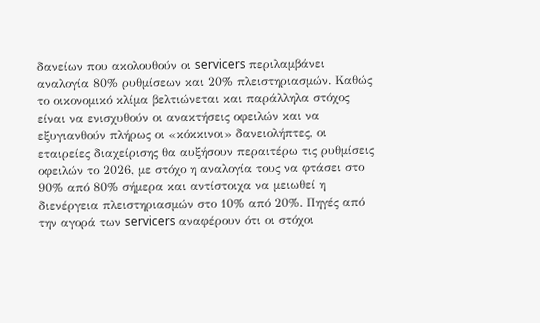δανείων που ακολουθούν οι servicers περιλαμβάνει αναλογία 80% ρυθμίσεων και 20% πλειστηριασμών. Καθώς το οικονομικό κλίμα βελτιώνεται και παράλληλα στόχος είναι να ενισχυθούν οι ανακτήσεις οφειλών και να εξυγιανθούν πλήρως οι «κόκκινοι» δανειολήπτες, οι εταιρείες διαχείρισης θα αυξήσουν περαιτέρω τις ρυθμίσεις οφειλών το 2026, με στόχο η αναλογία τους να φτάσει στο 90% από 80% σήμερα και αντίστοιχα να μειωθεί η διενέργεια πλειστηριασμών στο 10% από 20%. Πηγές από την αγορά των servicers αναφέρουν ότι οι στόχοι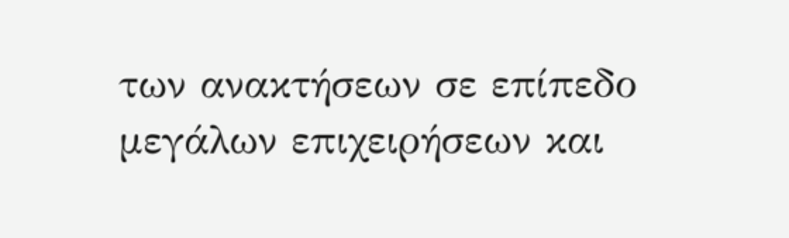των ανακτήσεων σε επίπεδο μεγάλων επιχειρήσεων και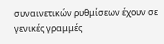συναινετικών ρυθμίσεων έχουν σε γενικές γραμμές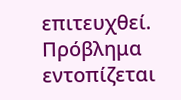επιτευχθεί. Πρόβλημα εντοπίζεται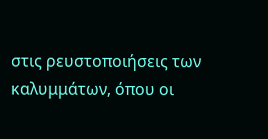στις ρευστοποιήσεις των καλυμμάτων, όπου οι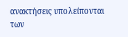ανακτήσεις υπολείπονται των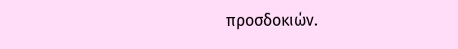προσδοκιών.